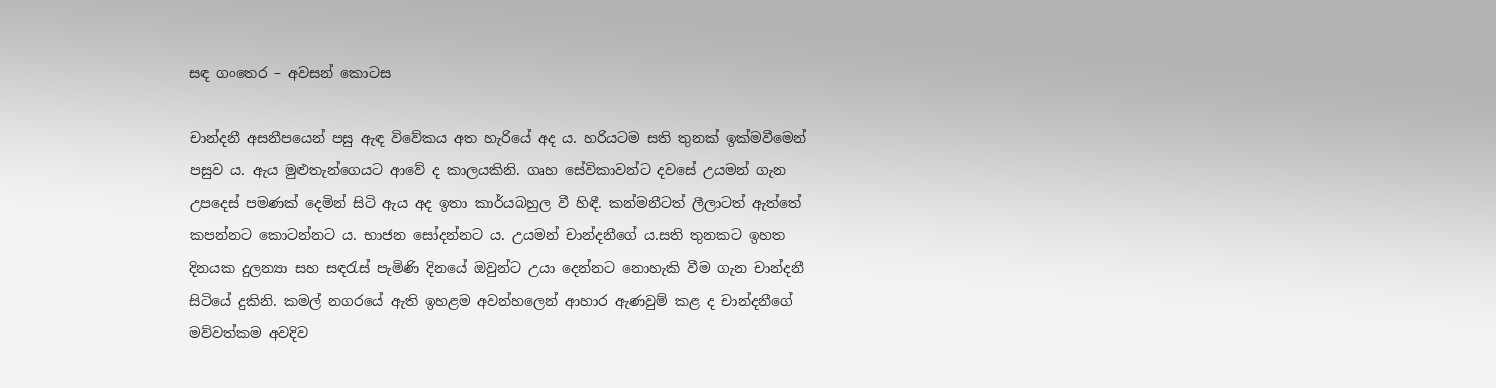සඳ ගංතෙර – අවසන් කොටස

චාන්දනී අසනීපයෙන් පසු ඇඳ විවේකය අත හැරියේ අද ය. හරියටම සති තුනක් ඉක්මවීමෙන් පසුව ය. ඇය මුළුතැන්ගෙයට ආවේ ද කාලයකිනි. ගෘහ සේවිකාවන්ට දවසේ උයමන් ගැන උපදෙස් පමණක් දෙමින් සිටි ඇය අද ඉතා කාර්යබහුල වී හිඳී. කන්මනීටත් ලීලාටත් ඇත්තේ කපන්නට කොටන්නට ය. භාජන සෝදන්නට ය. උයමන් චාන්දනීගේ ය.සති තුනකට ඉහත දිනයක දුලන්‍යා සහ සඳරැස් පැමිණි දිනයේ ඔවුන්ට උයා දෙන්නට නොහැකි වීම ගැන චාන්දනී සිටියේ දුකිනි. කමල් නගරයේ ඇති ඉහළම අවන්හලෙන් ආහාර ඇණවුම් කළ ද චාන්දනීගේ මව්වත්කම අවදිව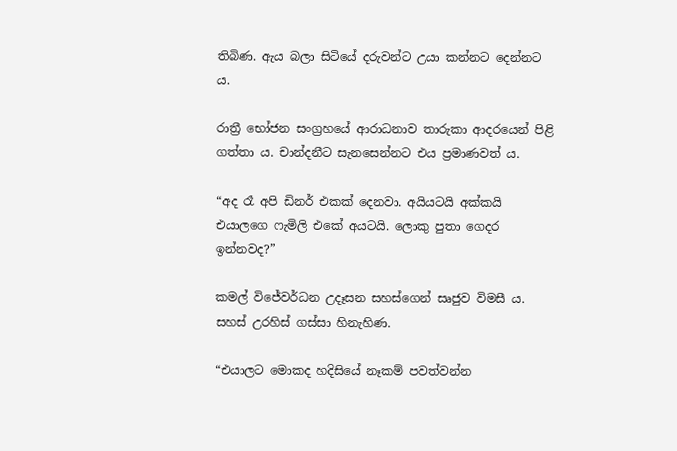තිබිණ. ඇය බලා සිටියේ දරුවන්ට උයා කන්නට දෙන්නට ය.

රාත්‍රී භෝජන සංග්‍රහයේ ආරාධනාව තාරුකා ආදරයෙන් පිළි ගත්‍තා ය. චාන්දනීට සැනසෙන්නට එය ප්‍රමාණවත් ය.

“අද රෑ අපි ඩිනර් එකක් දෙනවා. අයියටයි අක්කයි එයාලගෙ ෆැමිලි එකේ අයටයි. ලොකු පුතා ගෙදර ඉන්නවද?”

කමල් විජේවර්ධන උදෑසන සහස්ගෙන් සෘජුව විමසී ය. සහස් උරහිස් ගස්සා හිනැහිණ.

“එයාලට මොකද හදිසියේ නෑකම් පවත්වන්න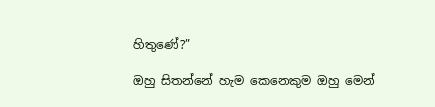හිතුණේ?”

ඔහු සිතන්නේ හැම කෙනෙකුම ඔහු මෙන්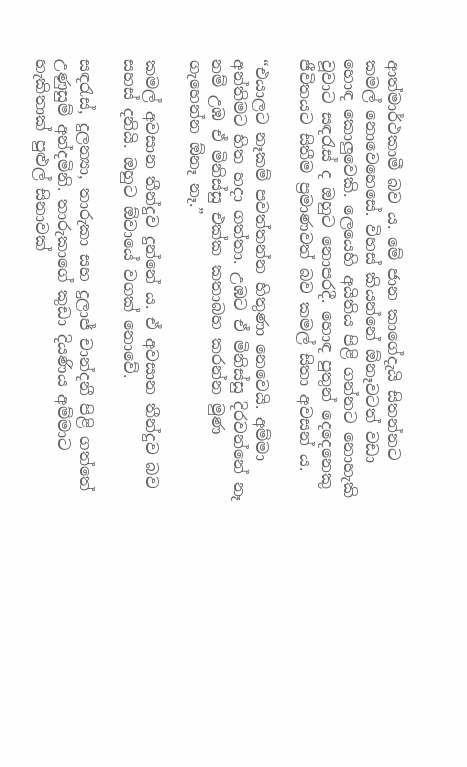ආත්මාර්ථකාමී බව ය. මේ ජාන කාගේදැයි සිතන්නට කමල් නොවෙහෙසේ. විහස් කියන්නේ ඕනෑවටත් වඩා හොඳ කොලුවෙකි. ලෙයෙහි අයිතිය පිළි ගන්නට නොහැකි වූවාට සඳරැස් ද ඔහුට නොපරදී. හොඳ පුතුන් දෙදෙනෙකු ජීවිතයට සිතීම ප්‍රමාණවත් බව කමල් සිතා අවසන් ය.

“එයාලට නෑකම් පවත්තන්න හිතුණා නෙවෙයි. අම්මා අන්තිමට හිත හදා ගත්තා. උඹට ඒ මිනිස්සු දිරවන්නේ නෑ නම් උඹ ඒ මිනිස්සු එක්ක කතාබහ කරන්න මුණ ගැහෙන්න ඕනෑ නෑ.”

කමල් අවසාන තීන්දුව දුන්නේ ය. ඒ අවසාන තීන්දුව බව සහස් දනියි. ඔහුට ඕවායේ වගක් නොවේ.

සඳරැස්, දුලන්‍යා, තාරුකා සහ දුලාජ් චාන්දනී පිළි ගත්තේ උණුසුම් අන්දමිනි. තාරුකාගේ කුඩා දියණිය අම්මාට හැකිතාක් පුළුල් සිනාවක්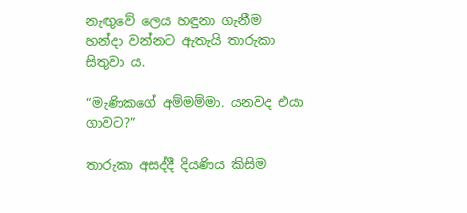නැඟුවේ ලෙය හඳුනා ගැනීම හන්දා වන්නට ඇතැයි තාරුකා සිතුවා ය.

“මැණිකගේ අම්මම්මා. යනවද එයා ගාවට?”

තාරුකා අසද්දී දියණිය කිසිම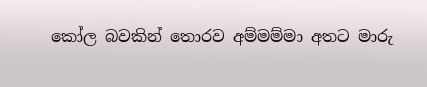කෝල බවකින් තොරව අම්මම්මා අතට මාරු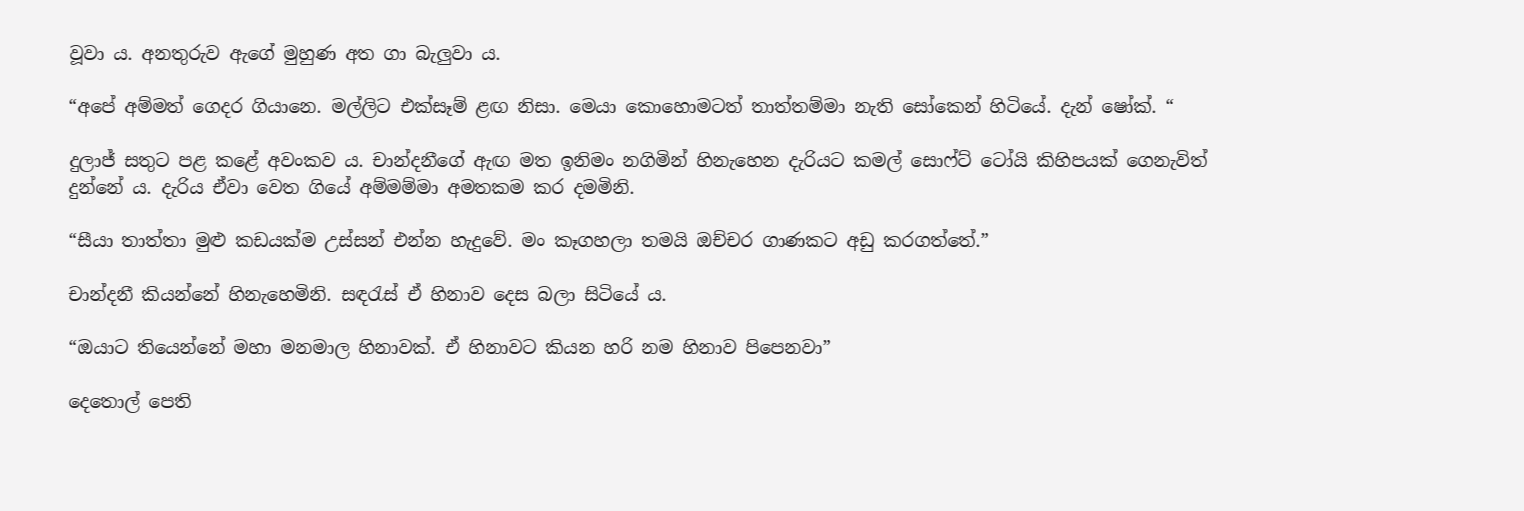වූවා ය. අනතුරුව ඇගේ මුහුණ අත ගා බැලුවා ය.

“අපේ අම්මත් ගෙදර ගියානෙ. මල්ලිට එක්සෑම් ළඟ නිසා. මෙයා කොහොමටත් තාත්තම්මා නැති සෝකෙන් හිටියේ. දැන් ෂෝක්. “

දුලාජ් සතුට පළ කළේ අවංකව ය. චාන්දනීගේ ඇඟ මත ඉනිමං නගිමින් හිනැහෙන දැරියට කමල් සොෆ්ට් ටෝයි කිහිපයක් ගෙනැවිත් දුන්නේ ය. දැරිය ඒවා වෙත ගියේ අම්මම්මා අමතකම කර දමමිනි.

“සීයා තාත්තා මුළු කඩයක්ම උස්සන් එන්න හැදුවේ. මං කෑගහලා තමයි ඔච්චර ගාණකට අඩු කරගත්තේ.”

චාන්දනී කියන්නේ හිනැහෙමිනි. සඳරැස් ඒ හිනාව දෙස බලා සිටියේ ය.

“ඔයාට තියෙන්නේ මහා මනමාල හිනාවක්. ඒ හිනාවට කියන හරි නම හිනාව පිපෙනවා”

දෙතොල් පෙති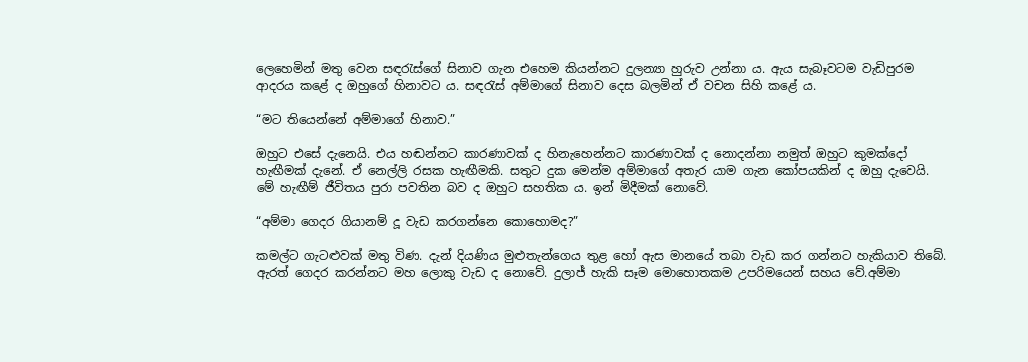ලෙහෙමින් මතු වෙන සඳරැස්ගේ සිනාව ගැන එහෙම කියන්නට දුලන්‍යා හුරුව උන්නා ය. ඇය සැබෑවටම වැඩිපුරම ආදරය කළේ ද ඔහුගේ හිනාවට ය. සඳරැස් අම්මාගේ සිනාව දෙස බලමින් ඒ වචන සිහි කළේ ය.

“මට තියෙන්නේ අම්මාගේ හිනාව.”

ඔහුට එසේ දැනෙයි. එය හඬන්නට කාරණාවක් ද හිනැහෙන්නට කාරණාවක් ද නොදන්නා නමුත් ඔහුට කුමක්දෝ හැඟීමක් දැනේ. ඒ නෙල්ලි රසක හැඟීමකි. සතුට දුක මෙන්ම අම්මාගේ අතැර යාම ගැන කෝපයකින් ද ඔහු දැවෙයි. මේ හැඟීම් ජීවිතය පුරා පවතින බව ද ඔහුට සහතික ය. ඉන් මිදීමක් නොවේ.

“අම්මා ගෙදර ගියානම් දූ වැඩ කරගන්නෙ කොහොමද?”

කමල්ට ගැටළුවක් මතු විණ. දැන් දියණිය මුළුතැන්ගෙය තුළ හෝ ඇස මානයේ තබා වැඩ කර ගන්නට හැකියාව තිබේ. ඇරත් ගෙදර කරන්නට මහ ලොකු වැඩ ද නොවේ. දුලාජ් හැකි සෑම මොහොතකම උපරිමයෙන් සහය වේ.අම්මා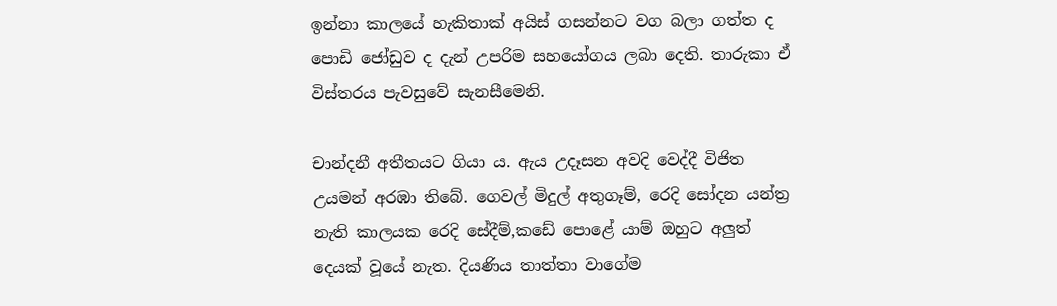ඉන්නා කාලයේ හැකිතාක් අයිස් ගසන්නට වග බලා ගත්ත ද පොඩි ජෝඩුව ද දැන් උපරිම සහයෝගය ලබා දෙති. තාරුකා ඒ විස්තරය පැවසුවේ සැනසීමෙනි.

චාන්දනී අතීතයට ගියා ය. ඇය උදෑසන අවදි වෙද්දී විජිත උයමන් අරඹා තිබේ. ගෙවල් මිදුල් අතුගෑම්, රෙදි සෝදන යන්ත්‍ර නැති කාලයක රෙදි සේදීම්,කඩේ පොළේ යාම් ඔහුට අලුත් දෙයක් වූයේ නැත. දියණිය තාත්තා වාගේම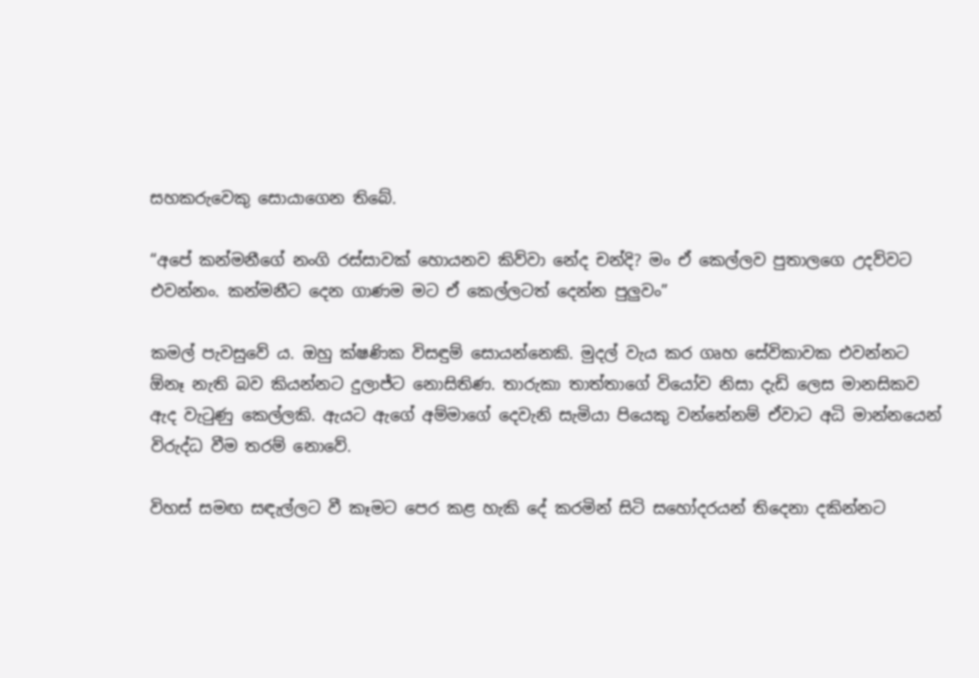සහකරුවෙකු සොයාගෙන තිබේ.

“අපේ කන්මනීගේ නංගි රස්සාවක් හොයනව කිව්වා නේද චන්දි? මං ඒ කෙල්ලව පුතාලගෙ උදව්වට එවන්නං. කන්මනීට දෙන ගාණම මට ඒ කෙල්ලටත් දෙන්න පුලුවං”

කමල් පැවසුවේ ය. ඔහු ක්ෂණික විසඳුම් සොයන්නෙකි. මුදල් වැය කර ගෘහ සේවිකාවක එවන්නට ඕනෑ නැති බව කියන්නට දුලාජ්ට නොසිතිණ. තාරුකා තාත්තාගේ වියෝව නිසා දැඩි ලෙස මානසිකව ඇද වැටුණු කෙල්ලකි. ඇයට ඇගේ අම්මාගේ දෙවැනි සැමියා පියෙකු වන්නේනම් ඒවාට අධි මාන්නයෙන් විරුද්ධ වීම තරම් නොවේ.

විහස් සමඟ සඳැල්ලට වී කෑමට පෙර කළ හැකි දේ කරමින් සිටි සහෝදරයන් තිදෙනා දකින්නට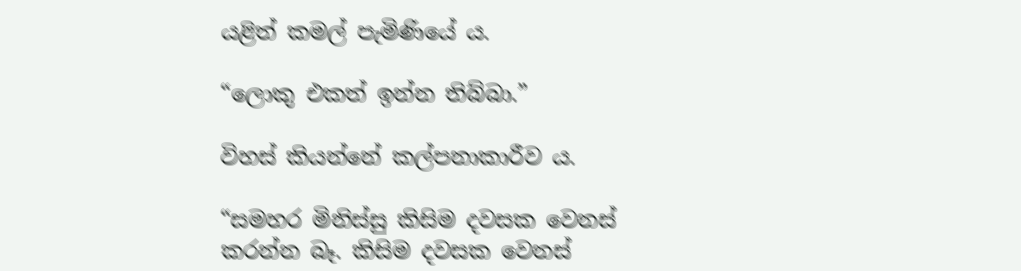යළිත් කමල් පැමිණියේ ය.

“ලොකු එකත් ඉන්න තිබ්බා.”

විහස් කියන්නේ කල්පනාකාරීව ය.

“සමහර මිනිස්සු කිසිම දවසක වෙනස් කරන්න බෑ. කිසිම දවසක වෙනස්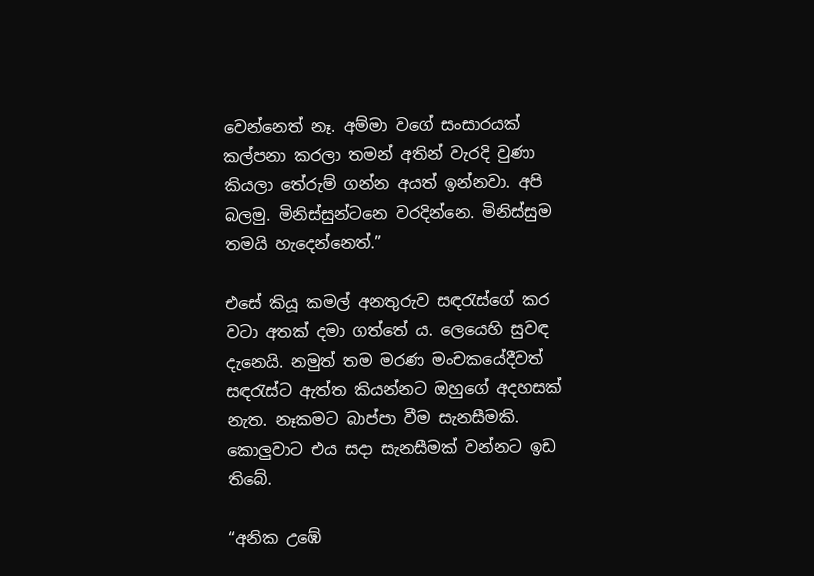වෙන්නෙත් නෑ. අම්මා වගේ සංසාරයක් කල්පනා කරලා තමන් අතින් වැරදි වුණා කියලා තේරුම් ගන්න අයත් ඉන්නවා. අපි බලමු. මිනිස්සුන්ටනෙ වරදින්නෙ. මිනිස්සුම තමයි හැදෙන්නෙත්.”

එසේ කියූ කමල් අනතුරුව සඳරැස්ගේ කර වටා අතක් දමා ගත්තේ ය. ලෙයෙහි සුවඳ දැනෙයි. නමුත් තම මරණ මංචකයේදීවත් සඳරැස්ට ඇත්ත කියන්නට ඔහුගේ අදහසක් නැත. නෑකමට බාප්පා වීම සැනසීමකි. කොලුවාට එය සදා සැනසීමක් වන්නට ඉඩ තිබේ.

“අනික උඹේ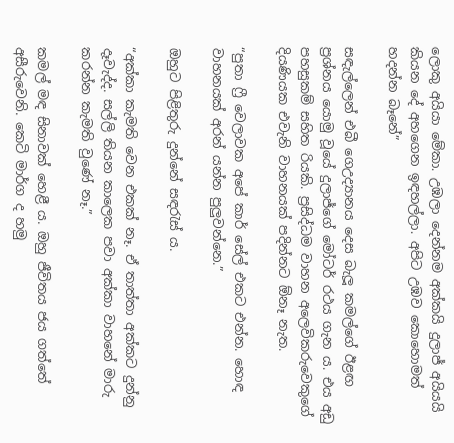ලොකු අයියා මේකා. උඹලා දෙන්නම අක්කයි දුලාජ් අයියයි කියන දේ අහගෙන ඉඳහල්ලා. අපිට උඹව කොහොමත් හදන්න බෑනේ”

සඳැල්ලෙන් එබී ගෙඋද්‍යානය දෙස බැලූ කමල්ගේ ඊළඟ ප්‍රශ්නය යොමු වූයේ දුලාජ්ගේ මෝටර් රථය ගැන ය. එය අඩු පහසුකම් සහිත රියකි. ප්‍රසිද්ධම වාහන අලෙවිකරුවෙකුගේ දියණියක එවැනි වාහනයක් පදින්නට ඕනෑ නැත.

“පුතා ෆ්‍රී වෙලාවක අපේ කාර් සේල් එකට එන්න. හොඳ වාහනයක් අරන් යන්න පුලුවන්නෙ.”

ඔහුට පිළිතුරු දුන්නේ සඳරැස්‍ ය.

“අක්කා කැමති වෙන එකක් නෑ. ඒ තාත්තා අක්කට දුන්නු දෑවැද්ද. සල්ලි තියන කාලෙක පවා අක්කා වාහනේ මාරු කරන්න කැමති වුණේ නෑ.”

කමල් මඳ සිනාවක් හෙළී ය. ඔහු ජීවිතය ජය ගත්තේ අසීරුවෙනි. කෙටි මාර්ග ද හමු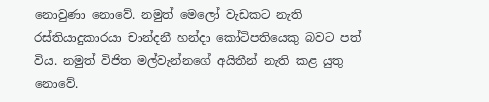නොවුණා නොවේ. නමුත් මෙලෝ වැඩකට නැති රස්තියාදුකාරයා චාන්දනී හන්දා කෝටිපතියෙකු බවට පත් විය. නමුත් විජිත මල්වැන්නගේ අයිතීන් නැති කළ යුතු නොවේ.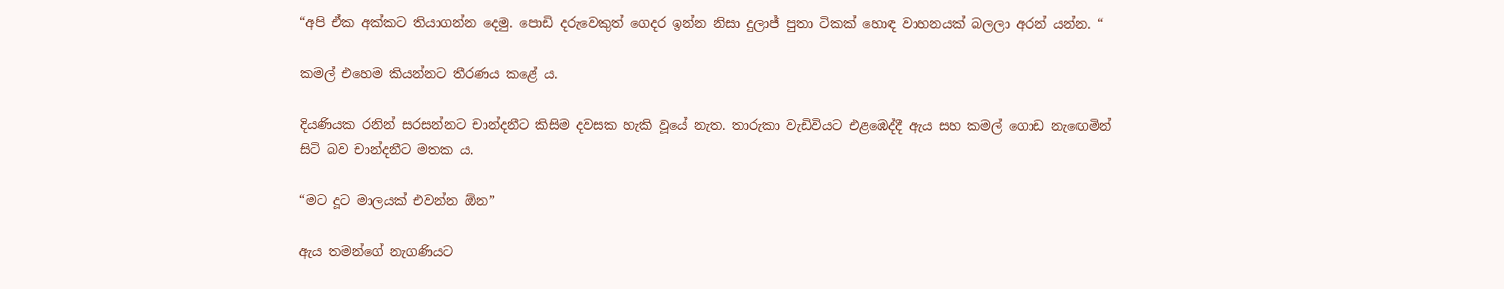“අපි ඒක අක්කට තියාගන්න දෙමු. පොඩි දරුවෙකුත් ගෙදර ඉන්න නිසා දුලාජ් පුතා ටිකක් හොඳ වාහනයක් බලලා අරන් යන්න. “

කමල් එහෙම කියන්නට තීරණය කළේ ය.

දියණියක රනින් සරසන්නට චාන්දනීට කිසිම දවසක හැකි වූයේ නැත. තාරුකා වැඩිවියට එළඹෙද්දී ඇය සහ කමල් ගොඩ නැඟෙමින් සිටි බව චාන්දනීට මතක ය.

“මට දූට මාලයක් එවන්න ඕන”

ඇය තමන්ගේ නැගණියට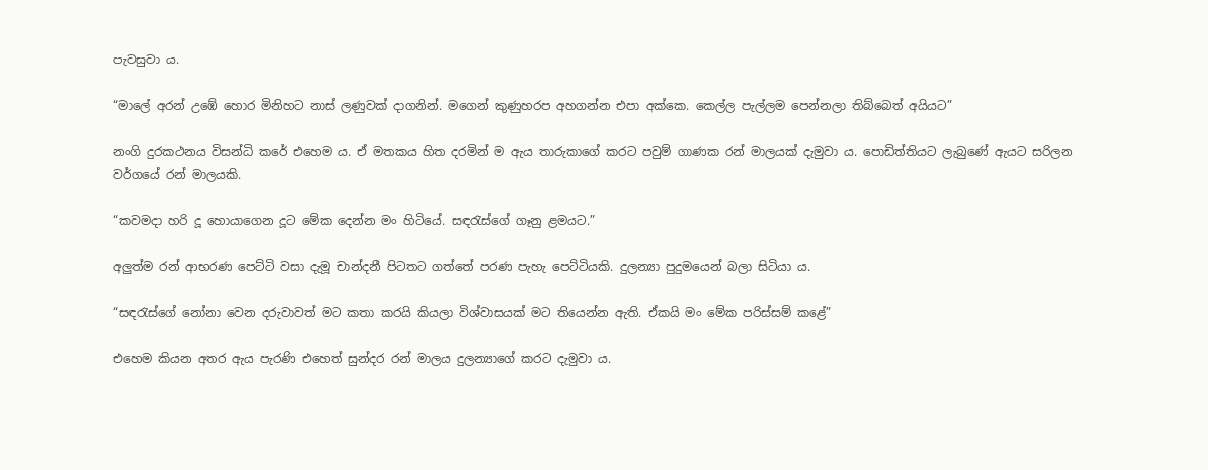පැවසුවා ය.

“මාලේ අරන් උඹේ හොර මිනිහට නාස් ලණුවක් දාගනින්. මගෙන් කුණුහරප අහගන්න එපා අක්කෙ. කෙල්ල පැල්ලම පෙන්නලා තිබ්බෙත් අයියට”

නංගි දුරකථනය විසන්ධි කරේ එහෙම ය. ඒ මතකය හිත දරමින් ම ඇය තාරුකාගේ කරට පවුම් ගාණක රන් මාලයක් දැමුවා ය. පොඩිත්තියට ලැබුණේ ඇයට සරිලන වර්ගයේ ‍රන් මාලයකි.

“කවමදා හරි දූ හොයාගෙන දූට මේක දෙන්න මං හිටියේ. සඳරැස්ගේ ගෑනු ළමයට.”

අලුත්ම රන් ආභරණ පෙට්ටි වසා දැමූ චාන්දනී පිටතට ගත්තේ පරණ පැහැ පෙට්ටියකි. දුලන්‍යා පුදුමයෙන් බලා සිටියා ය.

“සඳරැස්ගේ නෝනා වෙන දරුවාවත් මට කතා කරයි කියලා විශ්වාසයක් මට තියෙන්න ඇති. ඒකයි මං මේක පරිස්සම් කළේ”

එහෙම කියන අතර ඇය පැරණි එහෙත් සුන්දර රන් මාලය දුලන්‍යාගේ කරට දැමුවා ය.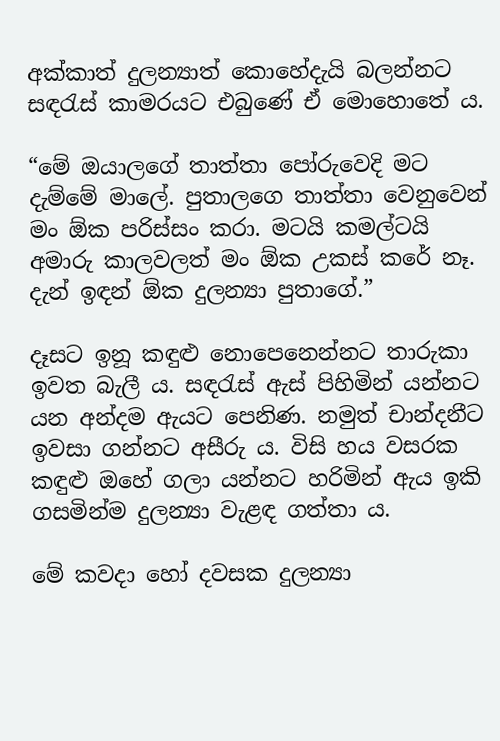අක්කාත් දුලන්‍යාත් කොහේදැයි බලන්නට සඳරැස් කාමරයට එබුණේ ඒ මොහොතේ ය.

“මේ ඔයාලගේ තාත්තා පෝරුවෙදි මට දැම්මේ මාලේ. පුතාලගෙ තාත්තා වෙනුවෙන් මං ඕක පරිස්සං කරා. මටයි කමල්ටයි අමාරු කාලවලත් මං ඕක උකස් කරේ නෑ. දැන් ඉඳන් ඕක දුලන්‍යා පුතාගේ.”

දෑසට ඉනූ කඳුළු නොපෙනෙන්නට තාරුකා ඉවත බැලී ය. සඳරැස් ඇස් පිහිමින් යන්නට යන අන්දම ඇයට පෙනිණ. නමුත් චාන්දනීට ඉවසා ගන්නට අසීරු ය. විසි හය වසරක කඳුළු ඔහේ ගලා යන්නට හරිමින් ඇය ඉකි ගසමින්ම දුලන්‍යා වැළඳ ගත්තා ය.

මේ කවදා හෝ දවසක දුලන්‍යා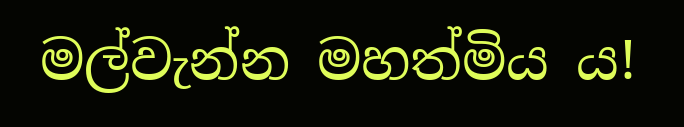මල්වැන්න මහත්මිය ය!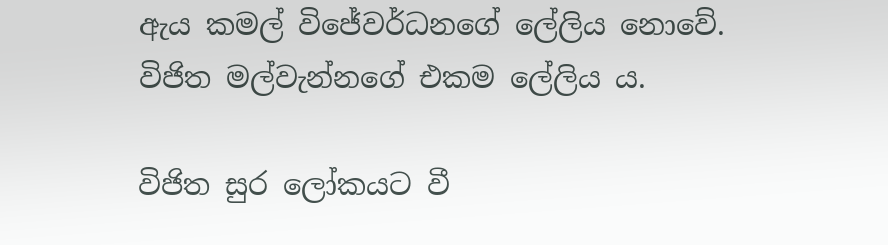ඇය කමල් විජේවර්ධනගේ ලේලිය නොවේ. විජිත මල්වැන්නගේ එකම ලේලිය ය.

විජිත සුර ලෝකයට වී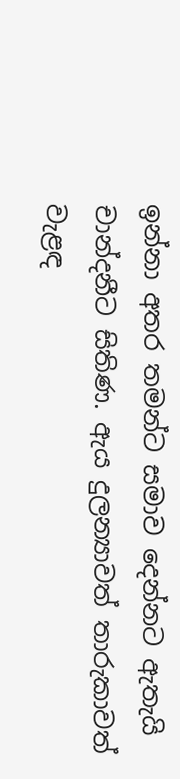ඉන්නා අතර තමන්ට සමාව දෙන්නට ඇතැයි චාන්දනීට සිතිණ. ඇය දුලන්‍යාවත් තාරුකාවත් වැළඳ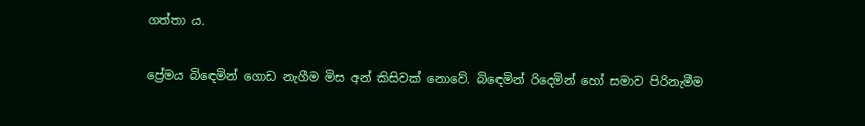ගත්තා ය.

ප්‍රේමය බිඳෙමින් ගොඩ නැගීම මිස අන් කිසිවක් නොවේ. බිඳෙමින් රිදෙමින් හෝ සමාව පිරිනැමීම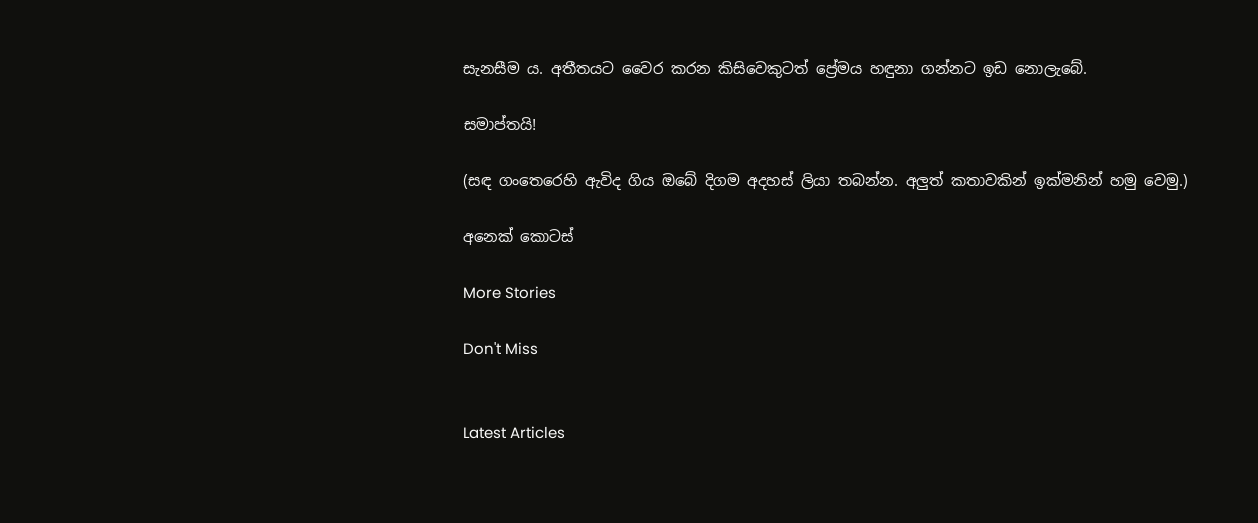සැනසීම ය. අතීතයට වෛර කරන කිසිවෙකුටත් ප්‍රේමය හඳුනා ගන්නට ඉඩ නොලැබේ.

සමාප්තයි!

(සඳ ගංතෙරෙහි ඇවිද ගිය ඔබේ දිගම අදහස් ලියා තබන්න. අලුත් කතාවකින් ඉක්මනින් හමු වෙමු.)

අනෙක් කොටස්

More Stories

Don't Miss


Latest Articles